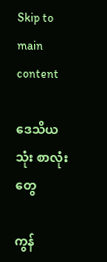Skip to main content

ဒေသိယသုံး စာလုံးတွေ

ကွန်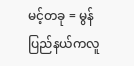မင့်တခု = မွန်ပြည်နယ်ကလူ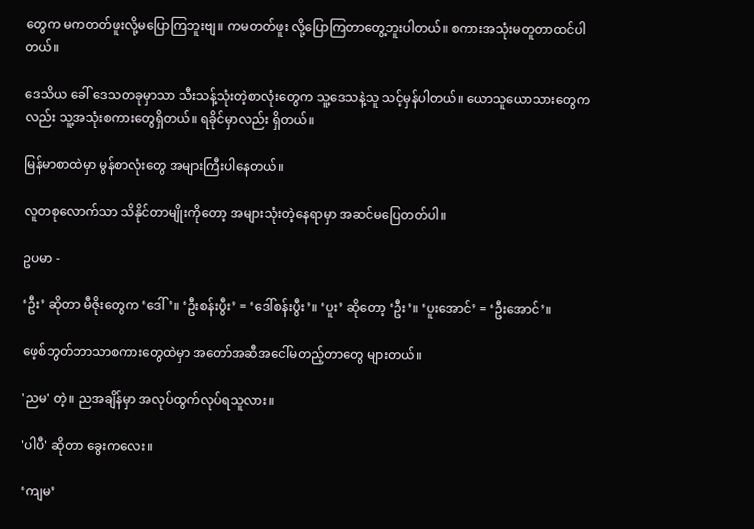တွေက မကတတ်ဖူးလို့မပြောကြဘူးဗျ။ ကမတတ်ဖူး လို့ပြောကြတာတွေ့ဘူးပါတယ်။ စကားအသုံးမတူတာထင်ပါတယ်။

ဒေသိယ ခေါ် ဒေသတခုမှာသာ သီးသန့်သုံးတဲ့စာလုံးတွေက သူ့ဒေသနဲ့သူ သင့်မှန်ပါတယ်။ ယောသူယောသားတွေကလည်း သူ့အသုံးစကားတွေရှိတယ်။ ရခိုင်မှာလည်း ရှိတယ်။

မြန်မာစာထဲမှာ မွန်စာလုံးတွေ အများကြီးပါနေတယ်။

လူတစုလောက်သာ သိနိုင်တာမျိုးကိုတော့ အများသုံးတဲ့နေရာမှာ အဆင်မပြေတတ်ပါ။

ဥပမာ -

‘ဦး’ ဆိုတာ မီဇိုးတွေက ‘ဒေါ်’။ ‘ဦးစန်းပွီး’ = ‘ဒေါ်စန်းပွီး’။ ‘ပူး’ ဆိုတော့ ‘ဦး’။ ‘ပူးအောင်’ = ‘ဦးအောင်’။

ဖေ့စ်ဘွတ်ဘာသာစကားတွေထဲမှာ အတော်အဆီအငေါ်မတည့်တာတွေ များတယ်။

'ညမ' တဲ့။ ညအချိန်မှာ အလုပ်ထွက်လုပ်ရသူလား။

'ပါပီ' ဆိုတာ ခွေးကလေး။

‘ကျမ’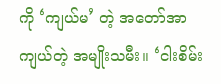ကို ‘ကျယ်မ’ တဲ့ အတော်အာကျယ်တဲ့ အမျိုးသမီး။ ‘ငါးစိမ်း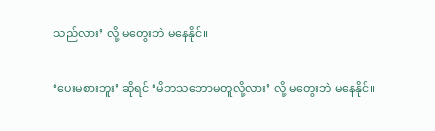သည်လား’ လို့ မတွေးဘဲ မနေနိုင်။

‘ပေးမစားဘူး’ ဆိုရင် ‘မိဘသဘောမတူလို့လား’ လို့ မတွေးဘဲ မနေနိုင်။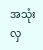အသုံးလှ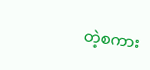တဲ့စကား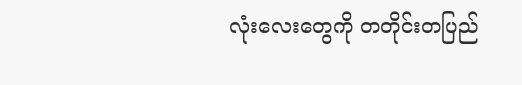လုံးလေးတွေကို တတိုင်းတပြည်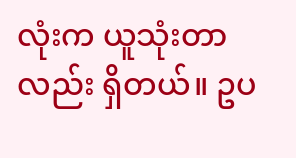လုံးက ယူသုံးတာလည်း ရှိတယ်။ ဥပ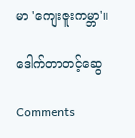မာ 'ကျေးဇူးကမ္ဘာ'။

ဒေါက်တာတင့်ဆွေ

Comments